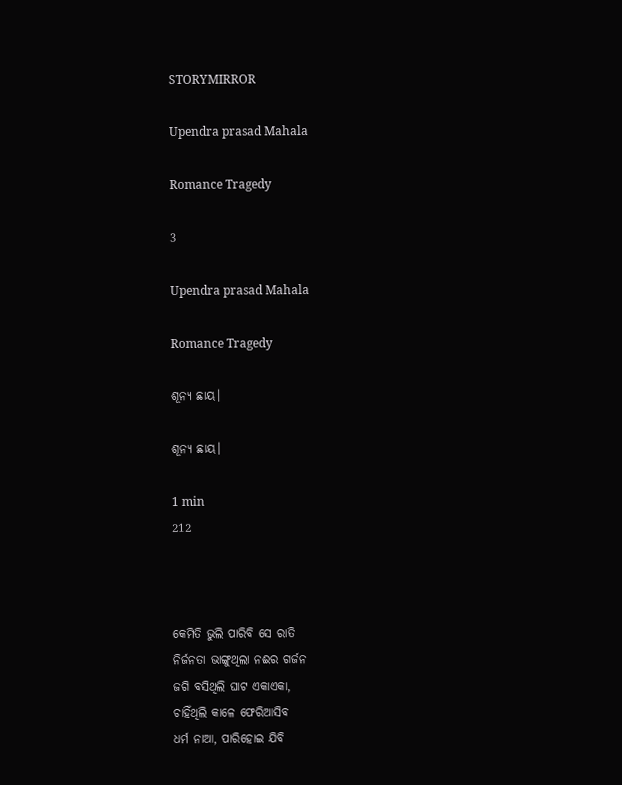STORYMIRROR

Upendra prasad Mahala

Romance Tragedy

3

Upendra prasad Mahala

Romance Tragedy

ଶୂନ୍ୟ ଛାୟ।

ଶୂନ୍ୟ ଛାୟ।

1 min
212



କେମିତି ଭୁଲି ପାରିବି ସେ ରାତି
ନିର୍ଜନତା ଭାଙ୍ଗୁଥିଲା ନଈର ଗର୍ଜନ
ଜଗି ବସିଥିଲି ଘାଟ ଏକାଏକା,
ଚାହିଁଥିଲି କାଳେ ଫେରିଆସିବ
ଧର୍ମ ନାଆ, ପାରିହୋଇ ଯିବି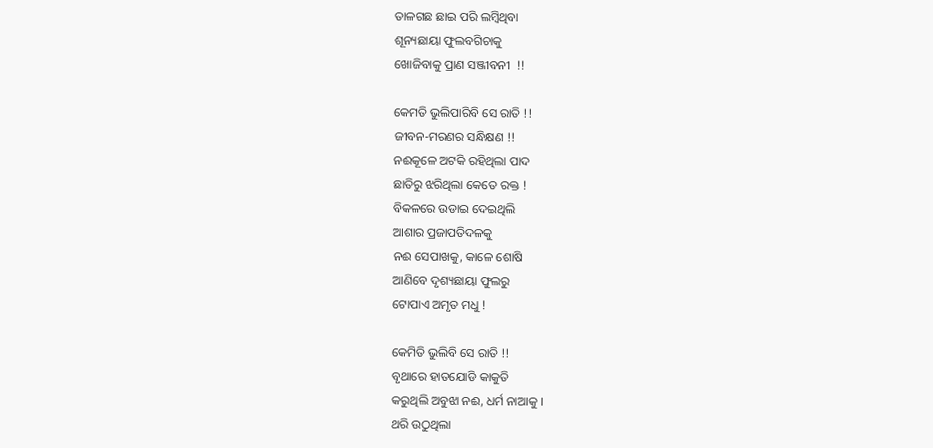ତାଳଗଛ ଛାଇ ପରି ଲମ୍ବିଥିବା
ଶୂନ୍ୟଛାୟା ଫୁଲବଗିଚାକୁ
ଖୋଜିବାକୁ ପ୍ରାଣ ସଞ୍ଜୀବନୀ  !!

କେମତି ଭୁଲିପାରିବି ସେ ରାତି !!
ଜୀବନ-ମରଣର ସନ୍ଧିକ୍ଷଣ !!
ନଈକୂଳେ ଅଟକି ରହିଥିଲା ପାଦ
ଛାତିରୁ ଝରିଥିଲା କେତେ ରକ୍ତ !
ବିକଳରେ ଉଡାଇ ଦେଇଥିଲି
ଆଶାର ପ୍ରଜାପତିଦଳକୁ
ନଈ ସେପାଖକୁ, କାଳେ ଶୋଷି
ଆଣିବେ ଦୃଶ୍ୟଛାୟା ଫୁଲରୁ
ଟୋପାଏ ଅମୃତ ମଧୁ !

କେମିତି ଭୁଲିବି ସେ ରାତି !!
ବୃଥାରେ ହାତଯୋଡି କାକୁତି
କରୁଥିଲି ଅବୁଝା ନଈ, ଧର୍ମ ନାଆକୁ ।
ଥରି ଉଠୁଥିଲା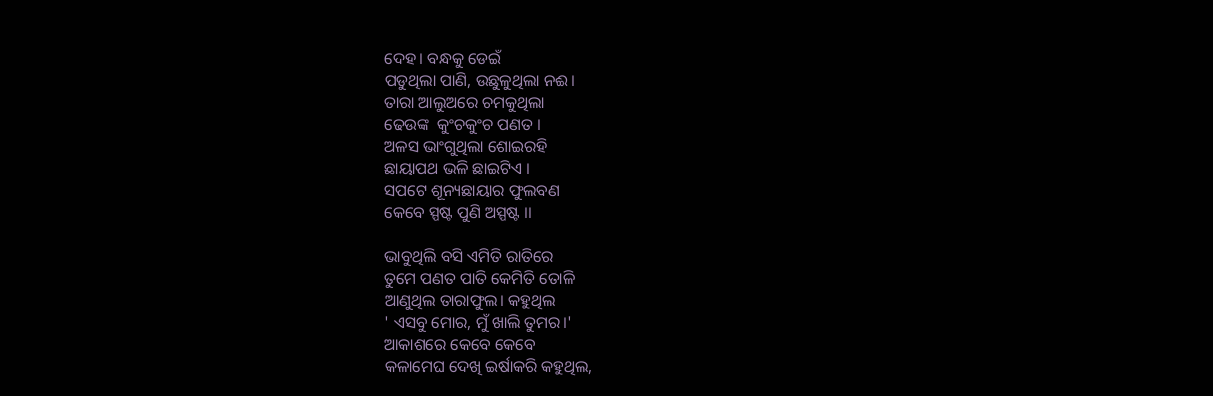ଦେହ। ବନ୍ଧକୁ ଡେଇଁ
ପଡୁଥିଲା ପାଣି, ଉଛୁଳୁଥିଲା ନଈ।
ତାରା ଆଲୁଅରେ ଚମକୁଥିଲା
ଢେଉଙ୍କ  କୁଂଚକୁଂଚ ପଣତ ।
ଅଳସ ଭାଂଗୁଥିଲା ଶୋଇରହି
ଛାୟାପଥ ଭଳି ଛାଇଟିଏ ।
ସପଟେ ଶୂନ୍ୟଛାୟାର ଫୁଲବଣ
କେବେ ସ୍ପଷ୍ଟ ପୁଣି ଅସ୍ପଷ୍ଟ ।।

ଭାବୁଥିଲି ବସି ଏମିତି ରାତିରେ
ତୁମେ ପଣତ ପାତି କେମିତି ତୋଳି
ଆଣୁଥିଲ ତାରାଫୁଲ। କହୁଥିଲ
' ଏସବୁ ମୋର, ମୁଁ ଖାଲି ତୁମର।'
ଆକାଶରେ କେବେ କେବେ
କଳାମେଘ ଦେଖି ଇର୍ଷାକରି କହୁଥିଲ,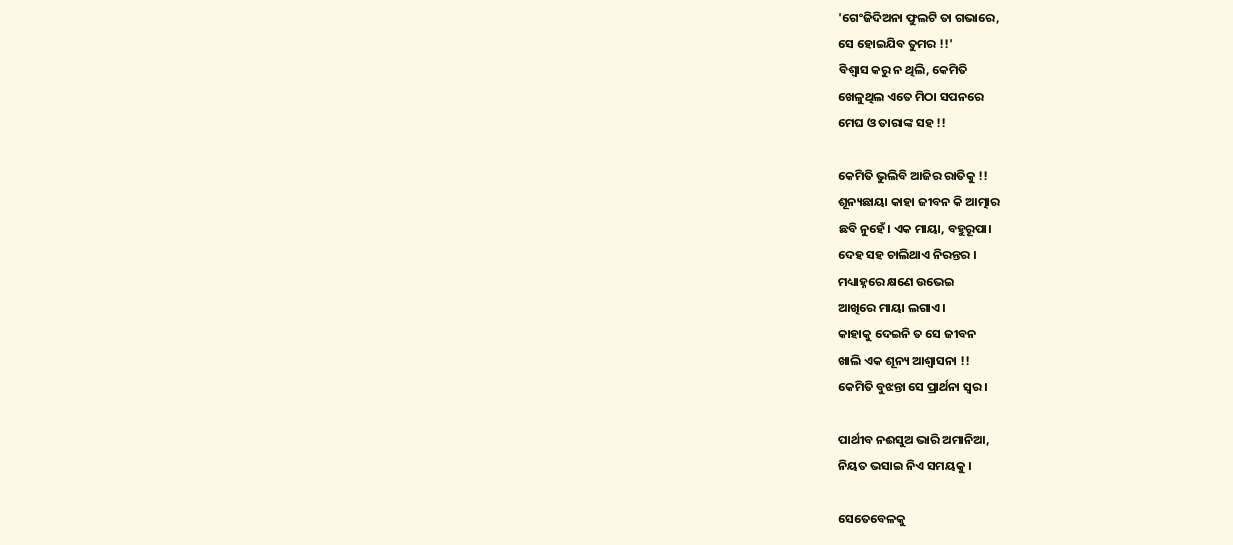'ଗେଂଜିଦିଅନା ଫୁଲଟି ତା ଗଭାରେ,
ସେ ହୋଇଯିବ ତୁମର !!'
ବିଶ୍ବାସ କରୁ ନ ଥିଲି, କେମିତି
ଖେଳୁଥିଲ ଏତେ ମିଠା ସପନରେ
ମେଘ ଓ ତାରାଙ୍କ ସହ !!

କେମିତି ଭୁଲିବି ଆଜିର ରାତିକୁ !!
ଶୂନ୍ୟଛାୟା କାହା ଜୀବନ କି ଆତ୍ମାର
ଛବି ନୁହେଁ। ଏକ ମାୟା, ବହୁରୂପା।
ଦେହ ସହ ଚାଲିଥାଏ ନିରନ୍ତର ।
ମଧ୍ୟାହ୍ନରେ କ୍ଷଣେ ଉଭେଇ
ଆଖିରେ ମାୟା ଲଗାଏ ।
କାହାକୁ ଦେଇନି ତ ସେ ଜୀବନ
ଖାଲି ଏକ ଶୂନ୍ୟ ଆଶ୍ବାସନା !!
କେମିତି ବୁଝନ୍ତା ସେ ପ୍ରାର୍ଥନା ସ୍ବର।

ପାର୍ଥୀବ ନଈସୁଅ ଭାରି ଅମାନିଆ,
ନିୟତ ଭସାଇ ନିଏ ସମୟକୁ ।

ସେତେବେଳକୁ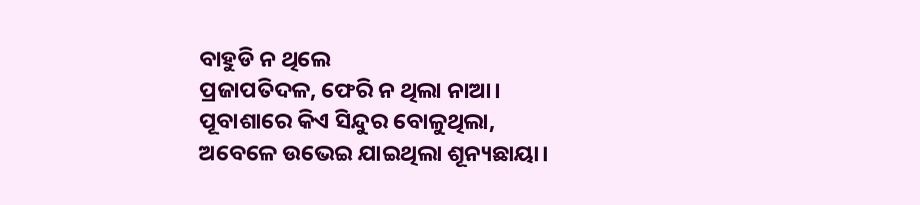ବାହୁଡି ନ ଥିଲେ
ପ୍ରଜାପତିଦଳ, ଫେରି ନ ଥିଲା ନାଆ।
ପୂବାଶାରେ କିଏ ସିନ୍ଦୁର ବୋଳୁଥିଲା,
ଅବେଳେ ଉଭେଇ ଯାଇଥିଲା ଶୂନ୍ୟଛାୟା।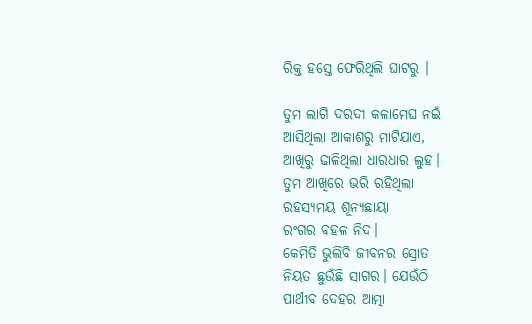ରିକ୍ତ ହସ୍ତେ ଫେରିଥିଲି ଘାଟରୁ ।

ତୁମ ଲାଗି ଦରଦୀ କଳାମେଘ ନଇଁ
ଆସିଥିଲା ଆକାଶରୁ ମାଟିଯାଏ,
ଆଖିରୁ ଢାଳିଥିଲା ଧାରଧାର ଲୁହ।
ତୁମ ଆଖିରେ ଭରି ରହିଥିଲା
ରହସ୍ୟମୟ ଶୂନ୍ୟଛାୟା
ରଂଗର ବହଳ ନିଦ।
କେମିତି ଭୁଲିବି ଜୀବନର ସ୍ରୋତ
ନିୟତ ଛୁଉଁଛି ସାଗର। ଯେଉଁଠି
ପାର୍ଥୀବ ଦେହର ଆତ୍ମା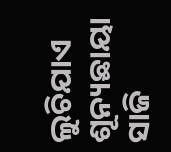ଲୁଚିଯାଏ
ଶୂନ୍ୟଛାୟା ସାଜି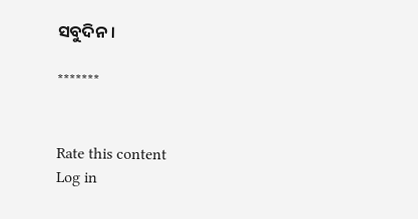ସବୁଦିନ ।

*******


Rate this content
Log in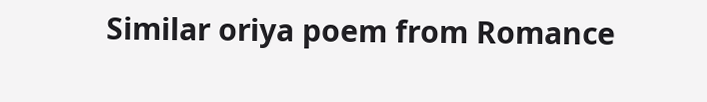Similar oriya poem from Romance